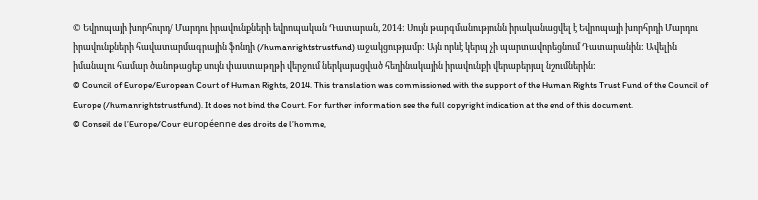© Եվրոպայի խորհուրդ/ Մարդու իրավունքների եվրոպական Դատարան, 2014: Սույն թարգմանությունն իրականացվել է Եվրոպայի խորհրդի Մարդու իրավունքների հավատարմագրային ֆոնդի (/humanrightstrustfund) աջակցությամբ: Այն որևէ կերպ չի պարտավորեցնում Դատարանին: Ավելին իմանալու համար ծանոթացեք սույն փաստաթղթի վերջում ներկայացված հեղինակային իրավունքի վերաբերյալ նշումներին:
© Council of Europe/European Court of Human Rights, 2014. This translation was commissioned with the support of the Human Rights Trust Fund of the Council of Europe (/humanrightstrustfund). It does not bind the Court. For further information see the full copyright indication at the end of this document.
© Conseil de l’Europe/Cour européenne des droits de l’homme,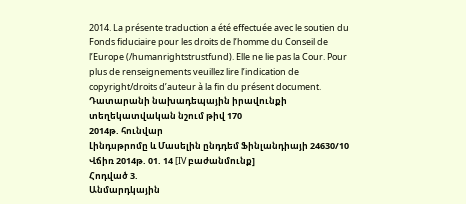2014. La présente traduction a été effectuée avec le soutien du Fonds fiduciaire pour les droits de l’homme du Conseil de l’Europe (/humanrightstrustfund). Elle ne lie pas la Cour. Pour plus de renseignements veuillez lire l’indication de copyright/droits d’auteur à la fin du présent document.
Դատարանի նախադեպային իրավունքի տեղեկատվական նշում թիվ 170
2014թ. հունվար
Լինդսթրոմը և Մասելին ընդդեմ Ֆինլանդիայի 24630/10
Վճիռ 2014թ. 01. 14 [IV բաժանմունք]
Հոդված 3.
Անմարդկային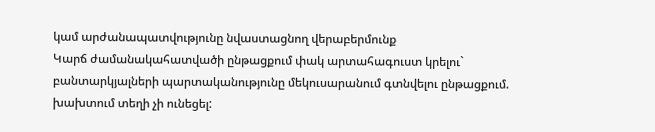կամ արժանապատվությունը նվաստացնող վերաբերմունք
Կարճ ժամանակահատվածի ընթացքում փակ արտահագուստ կրելու` բանտարկյալների պարտականությունը մեկուսարանում գտնվելու ընթացքում. խախտում տեղի չի ունեցել: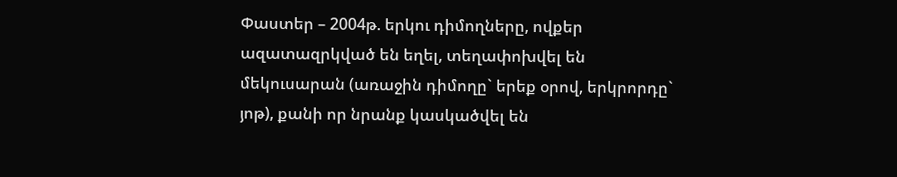Փաստեր – 2004թ. երկու դիմողները, ովքեր ազատազրկված են եղել, տեղափոխվել են մեկուսարան (առաջին դիմողը` երեք օրով, երկրորդը` յոթ), քանի որ նրանք կասկածվել են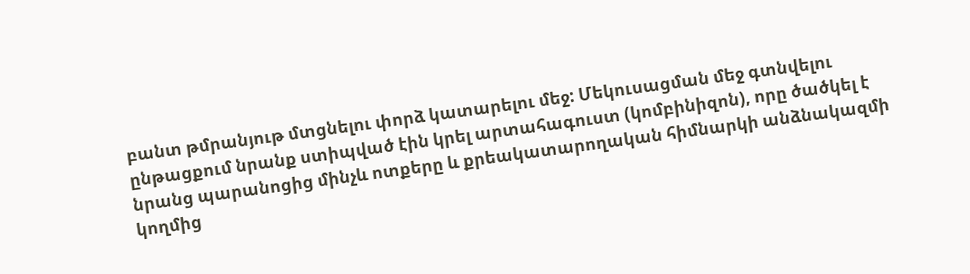բանտ թմրանյութ մտցնելու փորձ կատարելու մեջ: Մեկուսացման մեջ գտնվելու ընթացքում նրանք ստիպված էին կրել արտահագուստ (կոմբինիզոն), որը ծածկել է նրանց պարանոցից մինչև ոտքերը և քրեակատարողական հիմնարկի անձնակազմի կողմից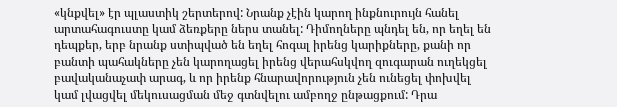«կնքվել» էր պլաստիկ շերտերով: Նրանք չէին կարող ինքնուրույն հանել արտահագուստը կամ ձեռքերը ներս տանել: Դիմողները պնդել են, որ եղել են դեպքեր, երբ նրանք ստիպված են եղել հոգալ իրենց կարիքները, քանի որ բանտի պահակները չեն կարողացել իրենց վերահսկվող զուգարան ուղեկցել բավականաչափ արագ, և որ իրենք հնարավորություն չեն ունեցել փոխվել կամ լվացվել մեկուսացման մեջ գտնվելու ամբողջ ընթացքում: Դրա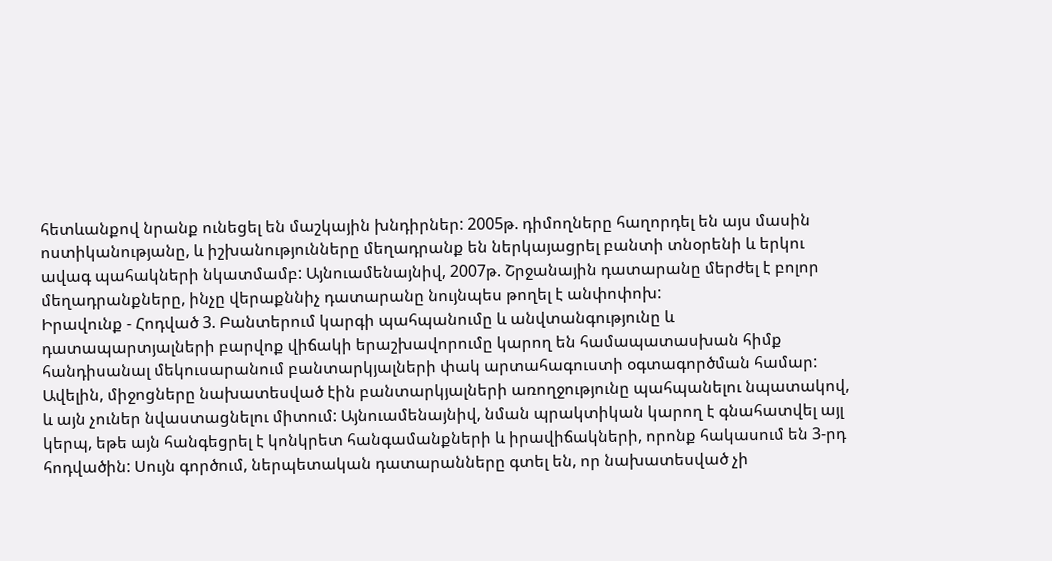հետևանքով նրանք ունեցել են մաշկային խնդիրներ: 2005թ. դիմողները հաղորդել են այս մասին ոստիկանությանը, և իշխանությունները մեղադրանք են ներկայացրել բանտի տնօրենի և երկու ավագ պահակների նկատմամբ: Այնուամենայնիվ, 2007թ. Շրջանային դատարանը մերժել է բոլոր մեղադրանքները, ինչը վերաքննիչ դատարանը նույնպես թողել է անփոփոխ:
Իրավունք - Հոդված 3. Բանտերում կարգի պահպանումը և անվտանգությունը և դատապարտյալների բարվոք վիճակի երաշխավորումը կարող են համապատասխան հիմք հանդիսանալ մեկուսարանում բանտարկյալների փակ արտահագուստի օգտագործման համար: Ավելին, միջոցները նախատեսված էին բանտարկյալների առողջությունը պահպանելու նպատակով, և այն չուներ նվաստացնելու միտում: Այնուամենայնիվ, նման պրակտիկան կարող է գնահատվել այլ կերպ, եթե այն հանգեցրել է կոնկրետ հանգամանքների և իրավիճակների, որոնք հակասում են 3-րդ հոդվածին: Սույն գործում, ներպետական դատարանները գտել են, որ նախատեսված չի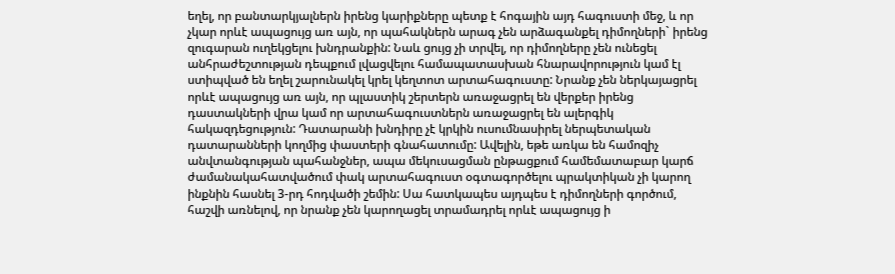եղել, որ բանտարկյալներն իրենց կարիքները պետք է հոգային այդ հագուստի մեջ, և որ չկար որևէ ապացույց առ այն, որ պահակներն արագ չեն արձագանքել դիմողների` իրենց զուգարան ուղեկցելու խնդրանքին: Նաև ցույց չի տրվել, որ դիմողները չեն ունեցել անհրաժեշտության դեպքում լվացվելու համապատասխան հնարավորություն կամ էլ ստիպված են եղել շարունակել կրել կեղտոտ արտահագուստը: Նրանք չեն ներկայացրել որևէ ապացույց առ այն, որ պլաստիկ շերտերն առաջացրել են վերքեր իրենց դաստակների վրա կամ որ արտահագուստներն առաջացրել են ալերգիկ հակազդեցություն: Դատարանի խնդիրը չէ կրկին ուսումնասիրել ներպետական դատարանների կողմից փաստերի գնահատումը: Ավելին, եթե առկա են համոզիչ անվտանգության պահանջներ, ապա մեկուսացման ընթացքում համեմատաբար կարճ ժամանակահատվածում փակ արտահագուստ օգտագործելու պրակտիկան չի կարող ինքնին հասնել 3-րդ հոդվածի շեմին: Սա հատկապես այդպես է դիմողների գործում, հաշվի առնելով, որ նրանք չեն կարողացել տրամադրել որևէ ապացույց ի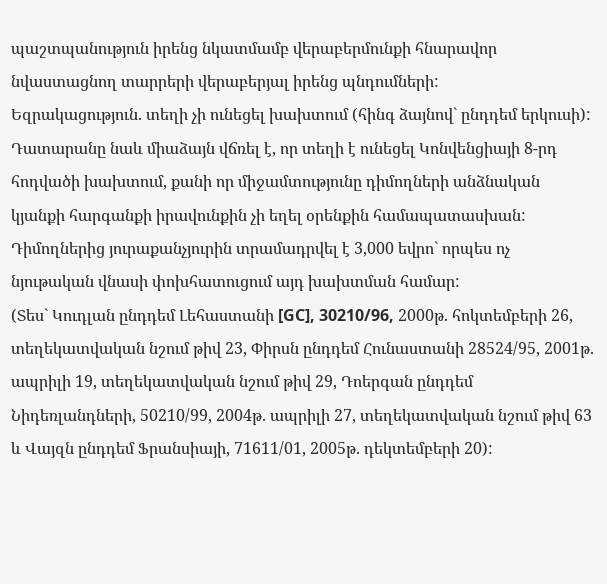պաշտպանություն իրենց նկատմամբ վերաբերմունքի հնարավոր նվաստացնող տարրերի վերաբերյալ իրենց պնդումների:
Եզրակացություն. տեղի չի ունեցել խախտում (հինգ ձայնով` ընդդեմ երկուսի):
Դատարանը նաև միաձայն վճռել է, որ տեղի է ունեցել Կոնվենցիայի 8-րդ հոդվածի խախտում, քանի որ միջամտությունը դիմողների անձնական կյանքի հարգանքի իրավունքին չի եղել օրենքին համապատասխան: Դիմողներից յուրաքանչյուրին տրամադրվել է 3,000 եվրո` որպես ոչ նյութական վնասի փոխհատուցում այդ խախտման համար:
(Տես` Կուդլան ընդդեմ Լեհաստանի [GC], 30210/96, 2000թ. հոկտեմբերի 26, տեղեկատվական նշում թիվ 23, Փիրսն ընդդեմ Հունաստանի 28524/95, 2001թ. ապրիլի 19, տեղեկատվական նշում թիվ 29, Դոերգան ընդդեմ Նիդեռլանդների, 50210/99, 2004թ. ապրիլի 27, տեղեկատվական նշում թիվ 63 և Վայզն ընդդեմ Ֆրանսիայի, 71611/01, 2005թ. դեկտեմբերի 20):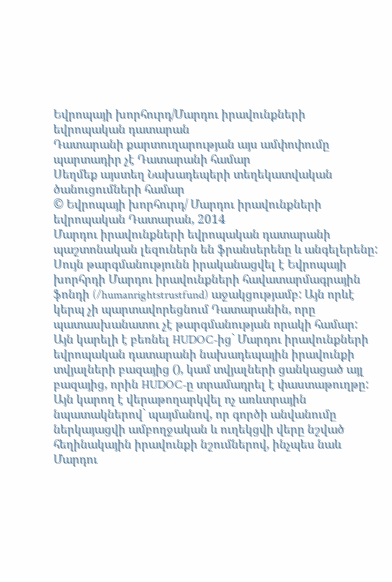Եվրոպայի խորհուրդ/Մարդու իրավունքների եվրոպական դատարան
Դատարանի քարտուղարության այս ամփոփումը պարտադիր չէ Դատարանի համար
Սեղմեք այստեղ Նախադեպերի տեղեկատվական ծանուցումների համար
© Եվրոպայի խորհուրդ/ Մարդու իրավունքների եվրոպական Դատարան, 2014
Մարդու իրավունքների եվրոպական դատարանի պաշտոնական լեզուներն են ֆրանսերենը և անգելերենը: Սույն թարգմանությունն իրականացվել է Եվրոպայի խորհրդի Մարդու իրավունքների հավատարմագրային ֆոնդի (/humanrightstrustfund) աջակցությամբ: Այն որևէ կերպ չի պարտավորեցնում Դատարանին, որը պատասխանատու չէ թարգմանության որակի համար: Այն կարելի է բեռնել HUDOC-ից` Մարդու իրավունքների եվրոպական դատարանի նախադեպային իրավունքի տվյալների բազայից (), կամ տվյալների ցանկացած այլ բազայից, որին HUDOC-ը տրամադրել է փաստաթուղթը: Այն կարող է վերաթողարկվել ոչ առևտրային նպատակներով` պայմանով, որ գործի անվանումը ներկայացվի ամբողջական և ուղեկցվի վերը նշված հեղինակային իրավունքի նշումներով, ինչպես նաև Մարդու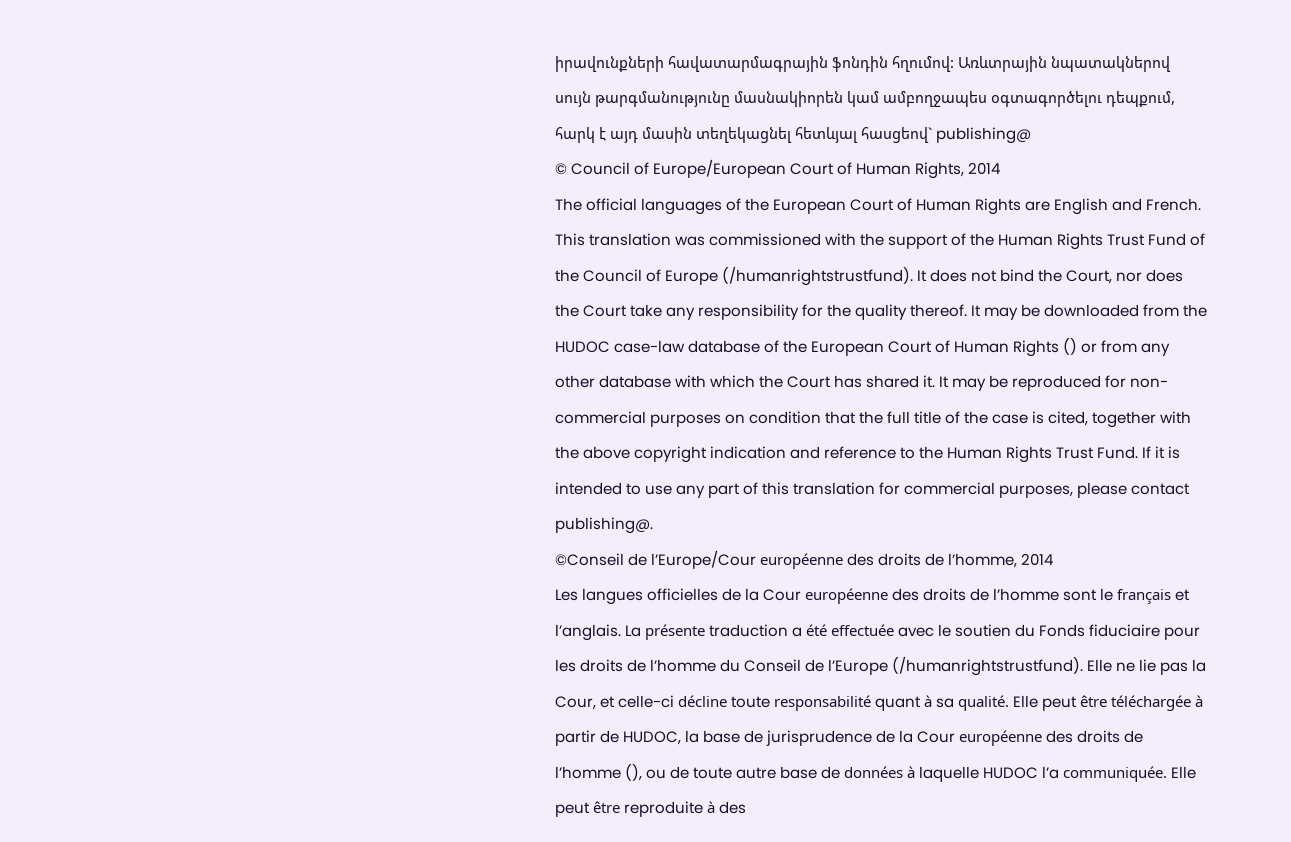իրավունքների հավատարմագրային ֆոնդին հղումով: Առևտրային նպատակներով սույն թարգմանությունը մասնակիորեն կամ ամբողջապես օգտագործելու դեպքում, հարկ է այդ մասին տեղեկացնել հետևյալ հասցեով` publishing@
© Council of Europe/European Court of Human Rights, 2014
The official languages of the European Court of Human Rights are English and French. This translation was commissioned with the support of the Human Rights Trust Fund of the Council of Europe (/humanrightstrustfund). It does not bind the Court, nor does the Court take any responsibility for the quality thereof. It may be downloaded from the HUDOC case-law database of the European Court of Human Rights () or from any other database with which the Court has shared it. It may be reproduced for non-commercial purposes on condition that the full title of the case is cited, together with the above copyright indication and reference to the Human Rights Trust Fund. If it is intended to use any part of this translation for commercial purposes, please contact publishing@.
©Conseil de l’Europe/Cour européenne des droits de l’homme, 2014
Les langues officielles de la Cour européenne des droits de l’homme sont le français et l’anglais. La présente traduction a été effectuée avec le soutien du Fonds fiduciaire pour les droits de l’homme du Conseil de l’Europe (/humanrightstrustfund). Elle ne lie pas la Cour, et celle-ci décline toute responsabilité quant à sa qualité. Elle peut être téléchargée à partir de HUDOC, la base de jurisprudence de la Cour européenne des droits de l’homme (), ou de toute autre base de données à laquelle HUDOC l’a communiquée. Elle peut être reproduite à des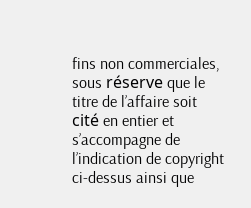fins non commerciales, sous réserve que le titre de l’affaire soit cité en entier et s’accompagne de l’indication de copyright ci-dessus ainsi que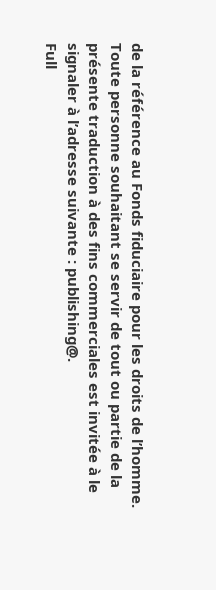de la référence au Fonds fiduciaire pour les droits de l’homme. Toute personne souhaitant se servir de tout ou partie de la présente traduction à des fins commerciales est invitée à le signaler à l’adresse suivante : publishing@.
Full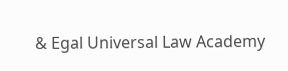& Egal Universal Law Academy